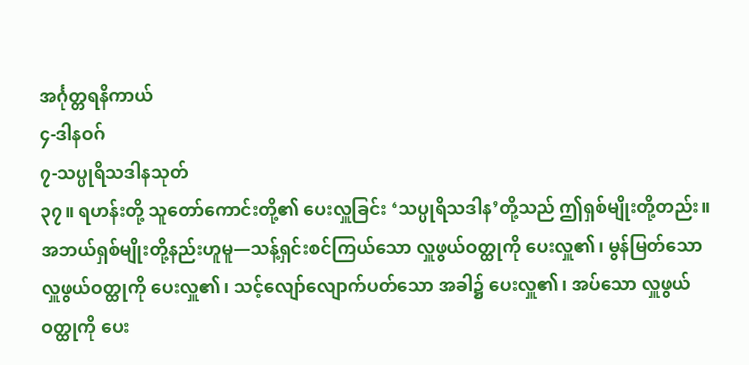အင်္ဂုတ္တရနိကာယ်
၄-ဒါနဝဂ်
၇-သပ္ပုရိသဒါနသုတ်
၃၇။ ရဟန်းတို့ သူတော်ကောင်းတို့၏ ပေးလှူခြင်း ‘သပ္ပုရိသဒါန’တို့သည် ဤရှစ်မျိုးတို့တည်း။
အဘယ်ရှစ်မျိုးတို့နည်းဟူမူ—သန့်ရှင်းစင်ကြယ်သော လှူဖွယ်ဝတ္ထုကို ပေးလှူ၏၊ မွန်မြတ်သော လှူဖွယ်ဝတ္ထုကို ပေးလှူ၏၊ သင့်လျော်လျောက်ပတ်သော အခါ၌ ပေးလှူ၏၊ အပ်သော လှူဖွယ်ဝတ္ထုကို ပေး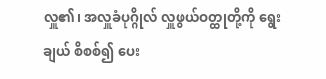လှူ၏၊ အလှူခံပုဂ္ဂိုလ် လှူဖွယ်ဝတ္ထုတို့ကို ရွေးချယ် စိစစ်၍ ပေး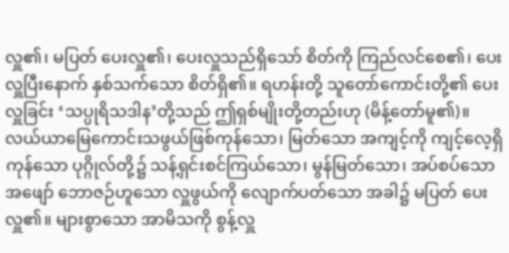လှူ၏၊ မပြတ် ပေးလှူ၏၊ ပေးလှူသည်ရှိသော် စိတ်ကို ကြည်လင်စေ၏၊ ပေးလှူပြီးနောက် နှစ်သက်သော စိတ်ရှိ၏။ ရဟန်းတို့ သူတော်ကောင်းတို့၏ ပေးလှူခြင်း ‘သပ္ပုရိသဒါန’တို့သည် ဤရှစ်မျိုးတို့တည်းဟု (မိန့်တော်မူ၏)။
လယ်ယာမြေကောင်းသဖွယ်ဖြစ်ကုန်သော၊ မြတ်သော အကျင့်ကို ကျင့်လေ့ရှိကုန်သော ပုဂ္ဂိုလ်တို့၌ သန့်ရှင်းစင်ကြယ်သော၊ မွန်မြတ်သော၊ အပ်စပ်သော အဖျော် ဘောဇဉ်ဟူသော လှူဖွယ်ကို လျောက်ပတ်သော အခါ၌ မပြတ် ပေးလှူ၏။ များစွာသော အာမိသကို စွန့်လှူ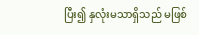ပြီး၍ နှလုံးမသာရှိသည် မဖြစ်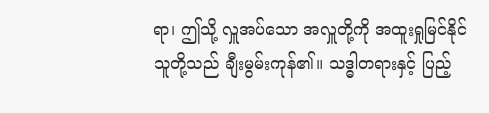ရာ၊ ဤသို့ လှူအပ်သော အလှူတို့ကို အထူးရှုမြင်နိုင်သူတို့သည် ချီးမွမ်းကုန်၏။ သဒ္ဓါတရားနှင့် ပြည့်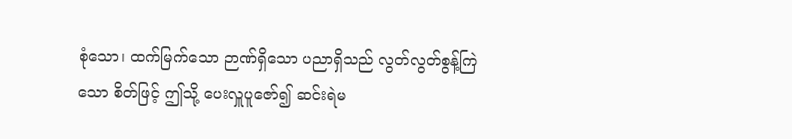စုံသော၊ ထက်မြက်သော ဉာဏ်ရှိသော ပညာရှိသည် လွတ်လွတ်စွန့်ကြဲသော စိတ်ဖြင့် ဤသို့ ပေးလှူပူဇော်၍ ဆင်းရဲမ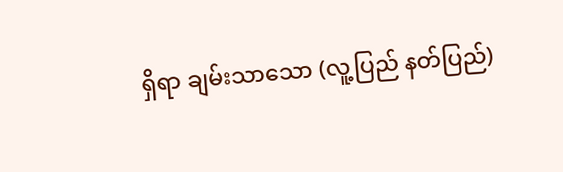ရှိရာ ချမ်းသာသော (လူ့ပြည် နတ်ပြည်)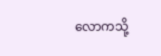လောကသို့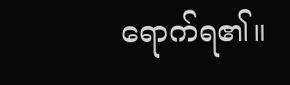ရောက်ရ၏။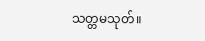သတ္တမသုတ်။